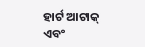ହାର୍ଟ ଆଟାକ୍ ଏବଂ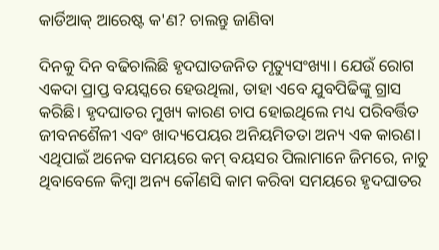କାର୍ଡିଆକ୍ ଆରେଷ୍ଟ କ'ଣ? ଚାଲନ୍ତୁ ଜାଣିବା

ଦିନକୁ ଦିନ ବଢିଚାଲିଛି ହୃଦଘାତଜନିତ ମୃତ୍ୟୁସଂଖ୍ୟା। ଯେଉଁ ରୋଗ ଏକଦା ପ୍ରାପ୍ତ ବୟସ୍କରେ ହେଉଥିଲା, ତାହା ଏବେ ଯୁବପିଢିଙ୍କୁ ଗ୍ରାସ କରିଛି। ହୃଦଘାତର ମୁଖ୍ୟ କାରଣ ଚାପ ହୋଇଥିଲେ ମଧ୍ୟ ପରିବର୍ତ୍ତିତ ଜୀବନଶୈଳୀ ଏବଂ ଖାଦ୍ୟପେୟର ଅନିୟମିତତା ଅନ୍ୟ ଏକ କାରଣ। ଏଥିପାଇଁ ଅନେକ ସମୟରେ କମ୍ ବୟସର ପିଲାମାନେ ଜିମରେ, ନାଚୁ ଥିବାବେଳେ କିମ୍ବା ଅନ୍ୟ କୌଣସି କାମ କରିବା ସମୟରେ ହୃଦଘାତର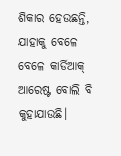ଶିକାର ହେଉଛନ୍ତି, ଯାହାକୁ ବେଳେ ବେଳେ କାର୍ଡିଆକ୍ ଆରେଷ୍ଟ ବୋଲି ବି କୁହାଯାଉଛି।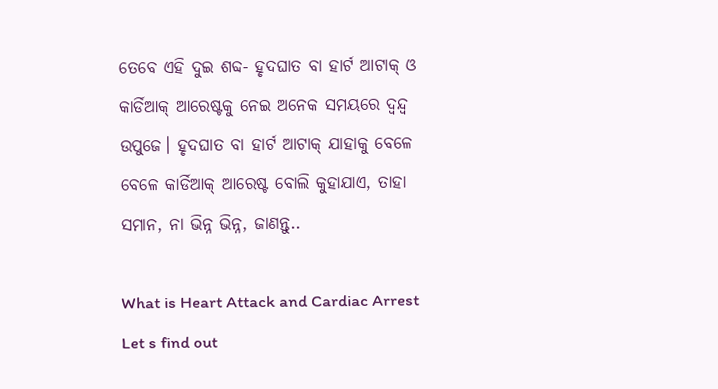ତେବେ ଏହି ଦୁଇ ଶବ୍ଦ- ହୃଦଘାତ ବା ହାର୍ଟ ଆଟାକ୍ ଓ କାର୍ଡିଆକ୍ ଆରେଷ୍ଟକୁ ନେଇ ଅନେକ ସମୟରେ ଦ୍ୱନ୍ଦ୍ୱ ଉପୁଜେ। ହୃଦଘାତ ବା ହାର୍ଟ ଆଟାକ୍ ଯାହାକୁ ବେଳେ ବେଳେ କାର୍ଡିଆକ୍ ଆରେଷ୍ଟ ବୋଲି କୁହାଯାଏ, ତାହା ସମାନ, ନା ଭିନ୍ନ ଭିନ୍ନ, ଜାଣନ୍ତୁ..

What is Heart Attack and Cardiac Arrest Let s find out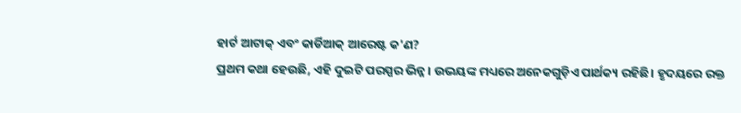ହାର୍ଟ ଆଟାକ୍ ଏବଂ କାର୍ଡିଆକ୍ ଆରେଷ୍ଟ କ'ଣ?
ପ୍ରଥମ କଥା ହେଉଛି, ଏହି ଦୁଇଟି ପରସ୍ପର ଭିନ୍ନ। ଉଭୟଙ୍କ ମଧ୍ୟରେ ଅନେକଗୁଡ଼ିଏ ପାର୍ଥକ୍ୟ ରହିଛି। ହୃଦୟରେ ରକ୍ତ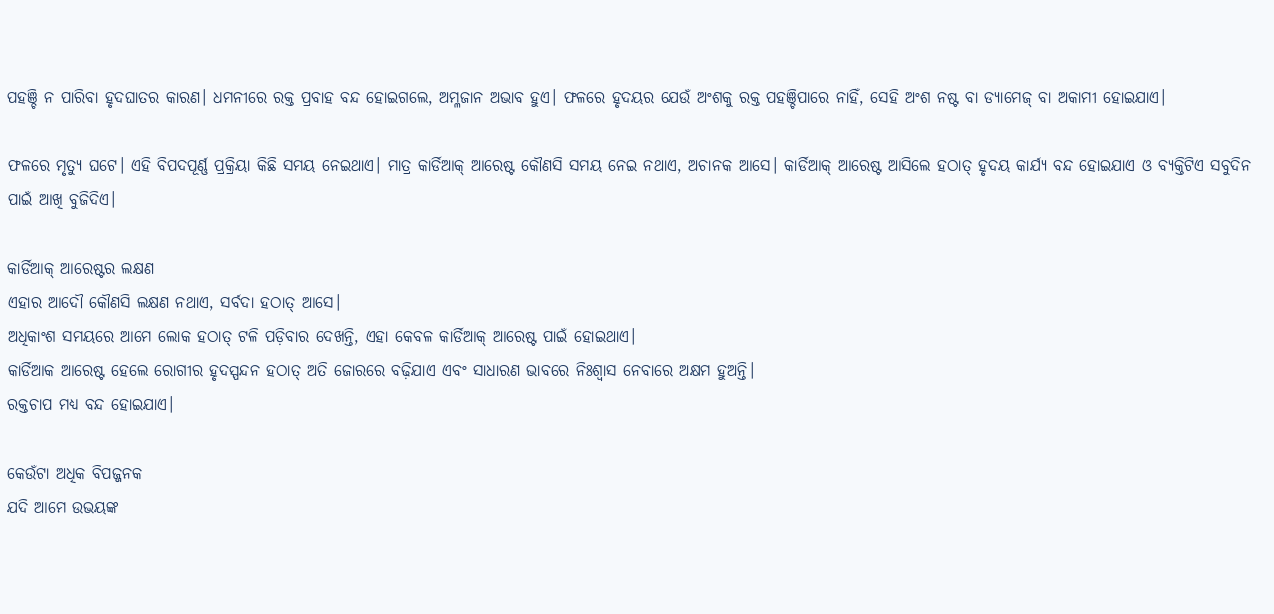ପହଞ୍ଚି ନ ପାରିବା ହୃଦଘାତର କାରଣ। ଧମନୀରେ ରକ୍ତ ପ୍ରବାହ ବନ୍ଦ ହୋଇଗଲେ, ଅମ୍ଳଜାନ ଅଭାବ ହୁଏ। ଫଳରେ ହୃଦୟର ଯେଉଁ ଅଂଶକୁ ରକ୍ତ ପହଞ୍ଚିପାରେ ନାହିଁ, ସେହି ଅଂଶ ନଷ୍ଟ ବା ଡ୍ୟାମେଜ୍ ବା ଅକାମୀ ହୋଇଯାଏ।

ଫଳରେ ମୃତ୍ୟୁ ଘଟେ। ଏହି ବିପଦପୂର୍ଣ୍ଣ ପ୍ରକ୍ରିୟା କିଛି ସମୟ ନେଇଥାଏ। ମାତ୍ର କାର୍ଡିଆକ୍ ଆରେଷ୍ଟ କୌଣସି ସମୟ ନେଇ ନଥାଏ, ଅଚାନକ ଆସେ। କାର୍ଡିଆକ୍ ଆରେଷ୍ଟ ଆସିଲେ ହଠାତ୍ ହୃଦୟ କାର୍ଯ୍ୟ ବନ୍ଦ ହୋଇଯାଏ ଓ ବ୍ୟକ୍ତିଟିଏ ସବୁଦିନ ପାଇଁ ଆଖି ବୁଜିଦିଏ।

କାର୍ଡିଆକ୍ ଆରେଷ୍ଟର ଲକ୍ଷଣ
ଏହାର ଆଦୌ କୌଣସି ଲକ୍ଷଣ ନଥାଏ, ସର୍ବଦା ହଠାତ୍ ଆସେ।
ଅଧିକାଂଶ ସମୟରେ ଆମେ ଲୋକ ହଠାତ୍ ଟଳି ପଡ଼ିବାର ଦେଖନ୍ତି, ଏହା କେବଳ କାର୍ଡିଆକ୍ ଆରେଷ୍ଟ ପାଇଁ ହୋଇଥାଏ।
କାର୍ଡିଆକ ଆରେଷ୍ଟ ହେଲେ ରୋଗୀର ହୃଦସ୍ପନ୍ଦନ ହଠାତ୍ ଅତି ଜୋରରେ ବଢ଼ିଯାଏ ଏବଂ ସାଧାରଣ ଭାବରେ ନିଃଶ୍ୱାସ ନେବାରେ ଅକ୍ଷମ ହୁଅନ୍ତି।
ରକ୍ତଚାପ ମଧ୍ୟ ବନ୍ଦ ହୋଇଯାଏ।

କେଉଁଟା ଅଧିକ ବିପଜ୍ଜନକ
ଯଦି ଆମେ ଉଭୟଙ୍କ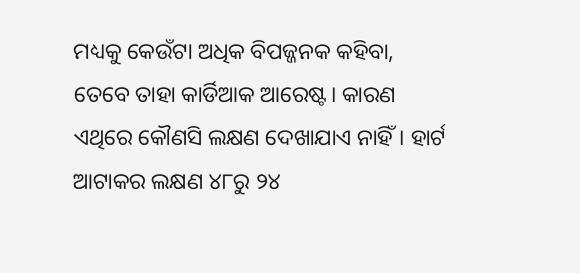ମଧ୍ୟକୁ କେଉଁଟା ଅଧିକ ବିପଜ୍ଜନକ କହିବା, ତେବେ ତାହା କାର୍ଡିଆକ ଆରେଷ୍ଟ। କାରଣ ଏଥିରେ କୌଣସି ଲକ୍ଷଣ ଦେଖାଯାଏ ନାହିଁ। ହାର୍ଟ ଆଟାକର ଲକ୍ଷଣ ୪୮ରୁ ୨୪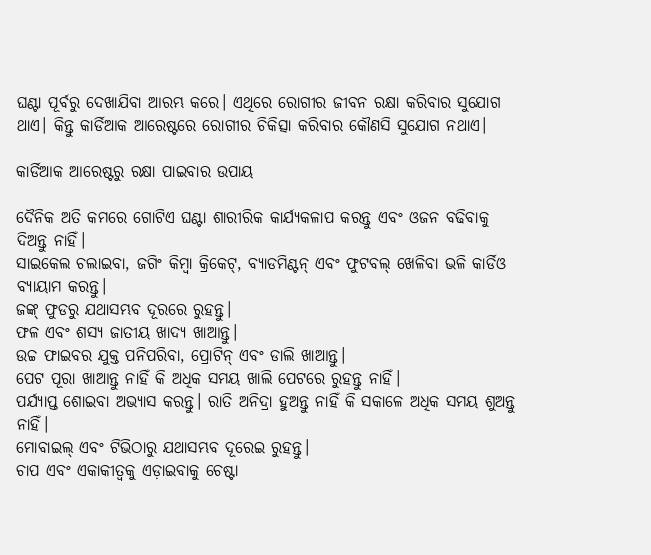ଘଣ୍ଟା ପୂର୍ବରୁ ଦେଖାଯିବା ଆରମ୍ଭ କରେ। ଏଥିରେ ରୋଗୀର ଜୀବନ ରକ୍ଷା କରିବାର ସୁଯୋଗ ଥାଏ। କିନ୍ତୁ କାର୍ଡିଆକ ଆରେଷ୍ଟରେ ରୋଗୀର ଚିକିତ୍ସା କରିବାର କୌଣସି ସୁଯୋଗ ନଥାଏ।

କାର୍ଡିଆକ ଆରେଷ୍ଟରୁ ରକ୍ଷା ପାଇବାର ଉପାୟ

ଦୈନିକ ଅତି କମରେ ଗୋଟିଏ ଘଣ୍ଟା ଶାରୀରିକ କାର୍ଯ୍ୟକଳାପ କରନ୍ତୁ ଏବଂ ଓଜନ ବଢିବାକୁ ଦିଅନ୍ତୁ ନାହିଁ।
ସାଇକେଲ ଚଲାଇବା, ଜଗିଂ କିମ୍ବା କ୍ରିକେଟ୍, ବ୍ୟାଡମିଣ୍ଟନ୍ ଏବଂ ଫୁଟବଲ୍ ଖେଳିବା ଭଳି କାର୍ଡିଓ ବ୍ୟାୟାମ କରନ୍ତୁ।
ଜଙ୍କ୍ ଫୁଡରୁ ଯଥାସମ୍ଭବ ଦୂରରେ ରୁହନ୍ତୁ।
ଫଳ ଏବଂ ଶସ୍ୟ ଜାତୀୟ ଖାଦ୍ୟ ଖାଆନ୍ତୁ।
ଉଚ୍ଚ ଫାଇବର ଯୁକ୍ତ ପନିପରିବା, ପ୍ରୋଟିନ୍ ଏବଂ ଡାଲି ଖାଆନ୍ତୁ।
ପେଟ ପୂରା ଖାଆନ୍ତୁ ନାହିଁ କି ଅଧିକ ସମୟ ଖାଲି ପେଟରେ ରୁହନ୍ତୁ ନାହିଁ।
ପର୍ଯ୍ୟାପ୍ତ ଶୋଇବା ଅଭ୍ୟାସ କରନ୍ତୁ। ରାତି ଅନିଦ୍ରା ହୁଅନ୍ତୁ ନାହିଁ କି ସକାଳେ ଅଧିକ ସମୟ ଶୁଅନ୍ତୁ ନାହିଁ।
ମୋବାଇଲ୍ ଏବଂ ଟିଭିଠାରୁ ଯଥାସମ୍ଭବ ଦୂରେଇ ରୁହନ୍ତୁ।
ଚାପ ଏବଂ ଏକାକୀତ୍ୱକୁ ଏଡ଼ାଇବାକୁ ଚେଷ୍ଟା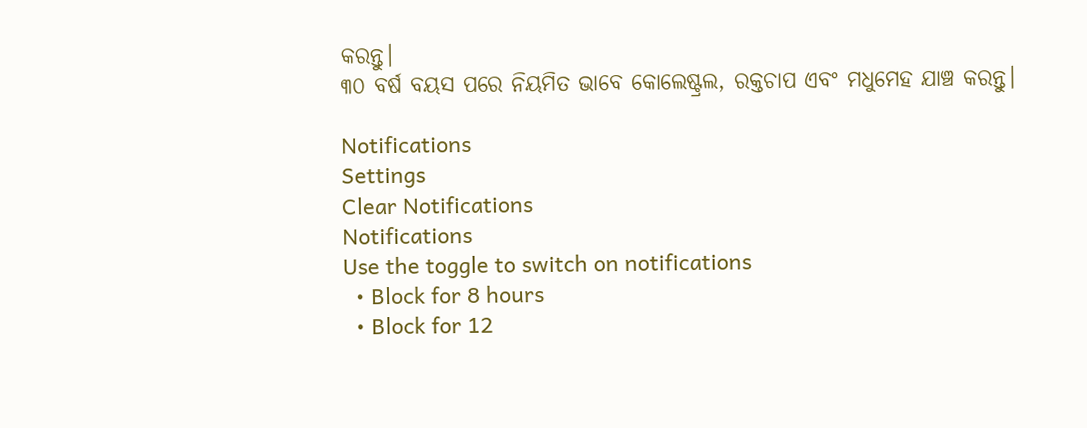କରନ୍ତୁ।
୩୦ ବର୍ଷ ବୟସ ପରେ ନିୟମିତ ଭାବେ କୋଲେଷ୍ଟ୍ରଲ, ରକ୍ତଚାପ ଏବଂ ମଧୁମେହ ଯାଞ୍ଚ କରନ୍ତୁ।

Notifications
Settings
Clear Notifications
Notifications
Use the toggle to switch on notifications
  • Block for 8 hours
  • Block for 12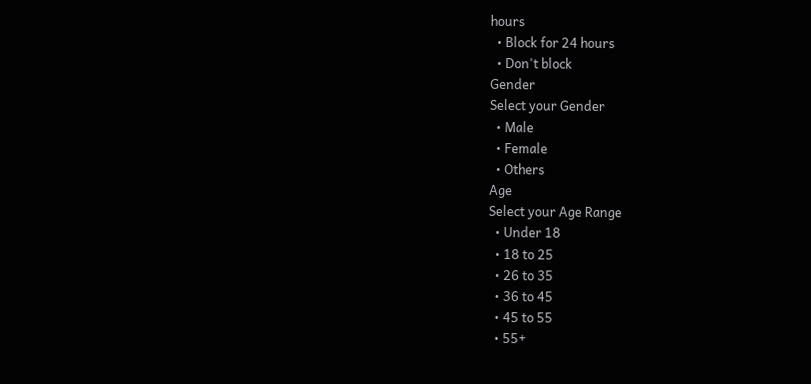hours
  • Block for 24 hours
  • Don't block
Gender
Select your Gender
  • Male
  • Female
  • Others
Age
Select your Age Range
  • Under 18
  • 18 to 25
  • 26 to 35
  • 36 to 45
  • 45 to 55
  • 55+